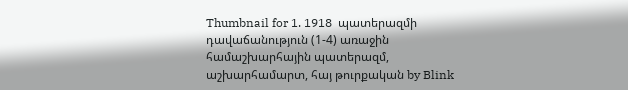Thumbnail for 1. 1918  պատերազմի դավաճանություն (1-4) առաջին համաշխարհային պատերազմ, աշխարհամարտ, հայ թուրքական by Blink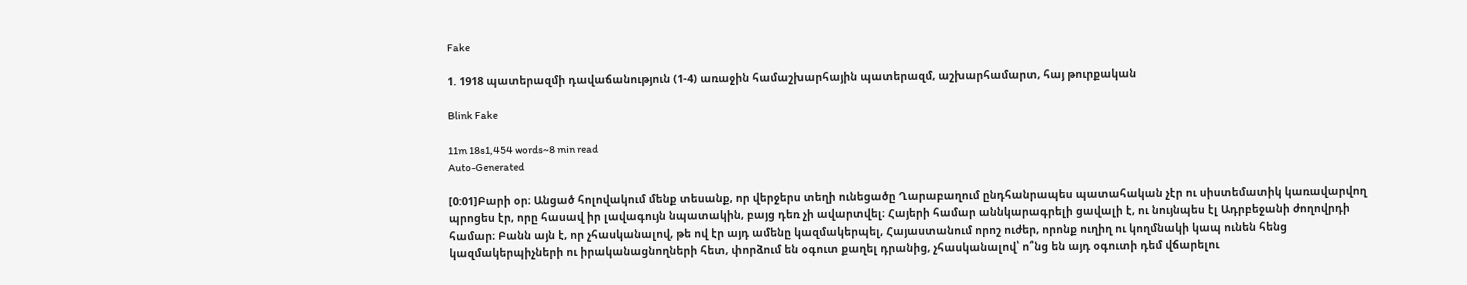Fake

1. 1918 պատերազմի դավաճանություն (1-4) առաջին համաշխարհային պատերազմ, աշխարհամարտ, հայ թուրքական

Blink Fake

11m 18s1,454 words~8 min read
Auto-Generated

[0:01]Բարի օր։ Անցած հոլովակում մենք տեսանք, որ վերջերս տեղի ունեցածը Ղարաբաղում ընդհանրապես պատահական չէր ու սիստեմատիկ կառավարվող պրոցես էր, որը հասավ իր լավագույն նպատակին, բայց դեռ չի ավարտվել։ Հայերի համար աննկարագրելի ցավալի է, ու նույնպես էլ Ադրբեջանի ժողովրդի համար։ Բանն այն է, որ չհասկանալով, թե ով էր այդ ամենը կազմակերպել, Հայաստանում որոշ ուժեր, որոնք ուղիղ ու կողմնակի կապ ունեն հենց կազմակերպիչների ու իրականացնողների հետ, փորձում են օգուտ քաղել դրանից, չհասկանալով՝ ո՞նց են այդ օգուտի դեմ վճարելու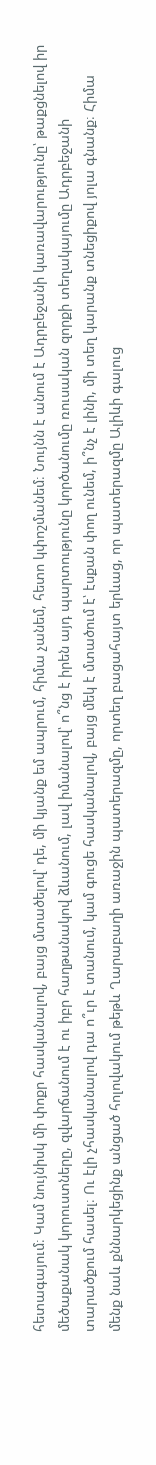հետագայում։ Կամ նույնիսկ մի փոքր հասկանալով, բայց մտածելով՝ դե, մի կյանք եմ ապրում, հիմա չանեմ, հետո կփոշմանեմ։ Նույնն է անում է Ադրբեջանի կառավարությունը՝ թաքցնելով իր մեծաքանակ կորուստները, զվարճանում է ու իբր հաղթանակով ձևանում, լավ իմանալով՝ ո՞նց է իրեն այդ պարտությունը կործանումը ռուսական զորքի տեղակայումը Ադրբեջանի տարածքում հասել։ Ու էլի չհասկանալով դա ո՞ւր է տանում, կամ գուցե հասկանալով, բայց մեկ է մտածում է՝ էսքան փող ունեմ, ի՞նչ է լինի, մի տեղ կարանք տնեցիքով յոլա գնանք։ Հիմա մենք նաև քննարկեցինք անցած հոլովակում թեթև Ղարաբաղի առաջին պատերազմը, որտեղ բացահայտ երևաց, որ պատերազմը Ալիևի գալուց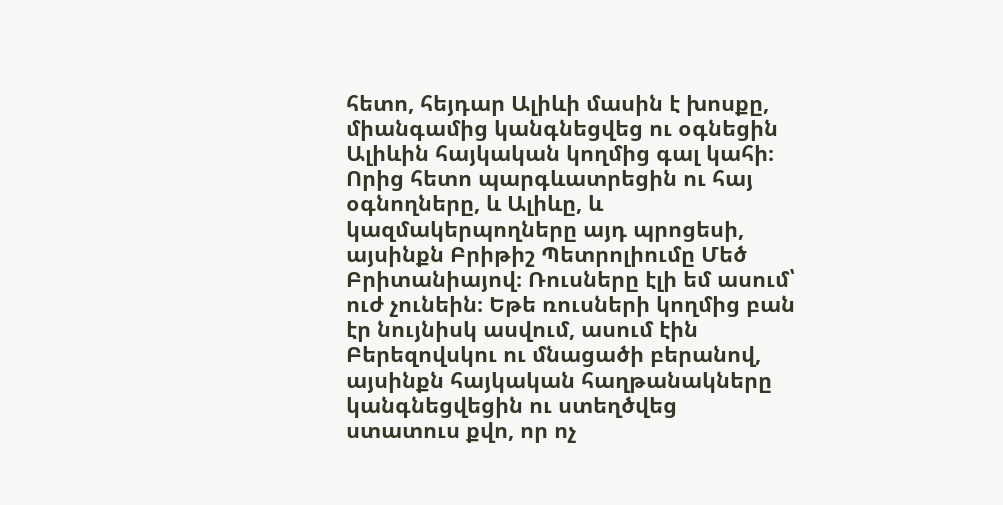հետո, հեյդար Ալիևի մասին է խոսքը, միանգամից կանգնեցվեց ու օգնեցին Ալիևին հայկական կողմից գալ կահի։ Որից հետո պարգևատրեցին ու հայ օգնողները, և Ալիևը, և կազմակերպողները այդ պրոցեսի, այսինքն Բրիթիշ Պետրոլիումը Մեծ Բրիտանիայով։ Ռուսները էլի եմ ասում՝ ուժ չունեին։ Եթե ռուսների կողմից բան էր նույնիսկ ասվում, ասում էին Բերեզովսկու ու մնացածի բերանով, այսինքն հայկական հաղթանակները կանգնեցվեցին ու ստեղծվեց ստատուս քվո, որ ոչ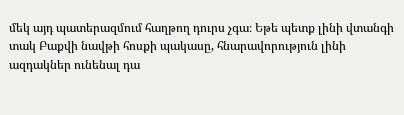մեկ այդ պատերազմում հաղթող դուրս չգա։ Եթե պետք լինի վտանգի տակ Բաքվի նավթի հոսքի պակասը, հնարավորություն լինի ազդակներ ունենալ դա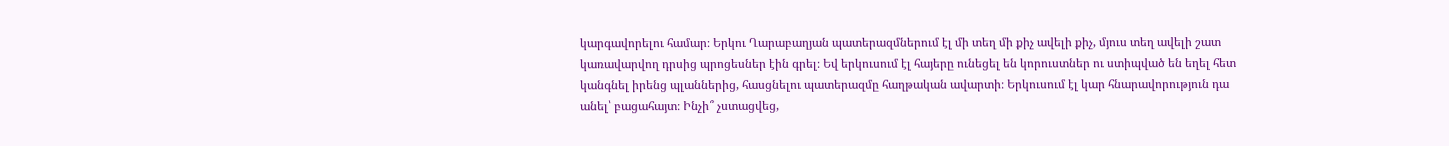կարգավորելու համար։ Երկու Ղարաբաղյան պատերազմներում էլ մի տեղ մի քիչ ավելի քիչ, մյուս տեղ ավելի շատ կառավարվող դրսից պրոցեսներ էին գրել։ Եվ երկուսում էլ հայերը ունեցել են կորուստներ ու ստիպված են եղել հետ կանգնել իրենց պլաններից, հասցնելու պատերազմը հաղթական ավարտի։ Երկուսում էլ կար հնարավորություն դա անել՝ բացահայտ։ Ինչի՞ չստացվեց,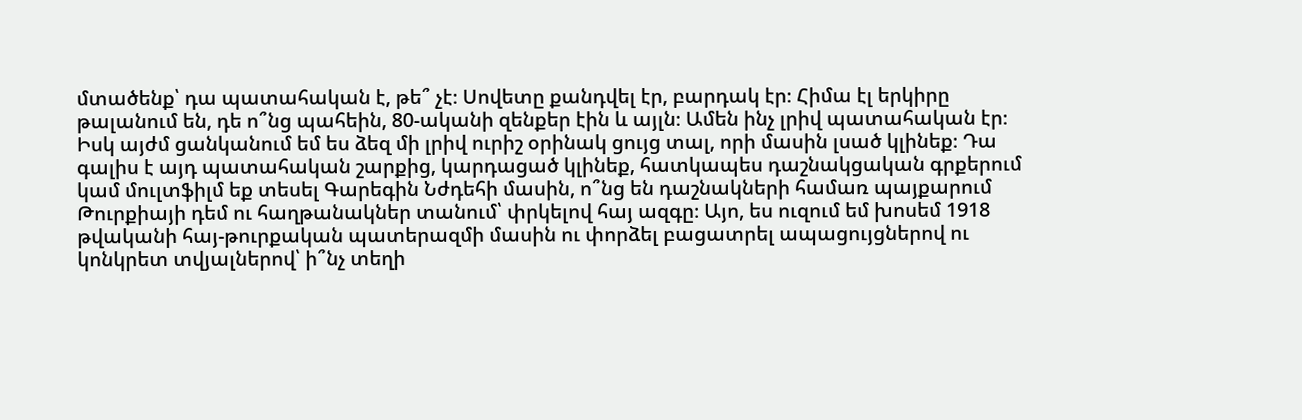մտածենք՝ դա պատահական է, թե՞ չէ։ Սովետը քանդվել էր, բարդակ էր։ Հիմա էլ երկիրը թալանում են, դե ո՞նց պահեին, 80-ականի զենքեր էին և այլն։ Ամեն ինչ լրիվ պատահական էր։ Իսկ այժմ ցանկանում եմ ես ձեզ մի լրիվ ուրիշ օրինակ ցույց տալ, որի մասին լսած կլինեք։ Դա գալիս է այդ պատահական շարքից, կարդացած կլինեք, հատկապես դաշնակցական գրքերում կամ մուլտֆիլմ եք տեսել Գարեգին Նժդեհի մասին, ո՞նց են դաշնակների համառ պայքարում Թուրքիայի դեմ ու հաղթանակներ տանում՝ փրկելով հայ ազգը։ Այո, ես ուզում եմ խոսեմ 1918 թվականի հայ-թուրքական պատերազմի մասին ու փորձել բացատրել ապացույցներով ու կոնկրետ տվյալներով՝ ի՞նչ տեղի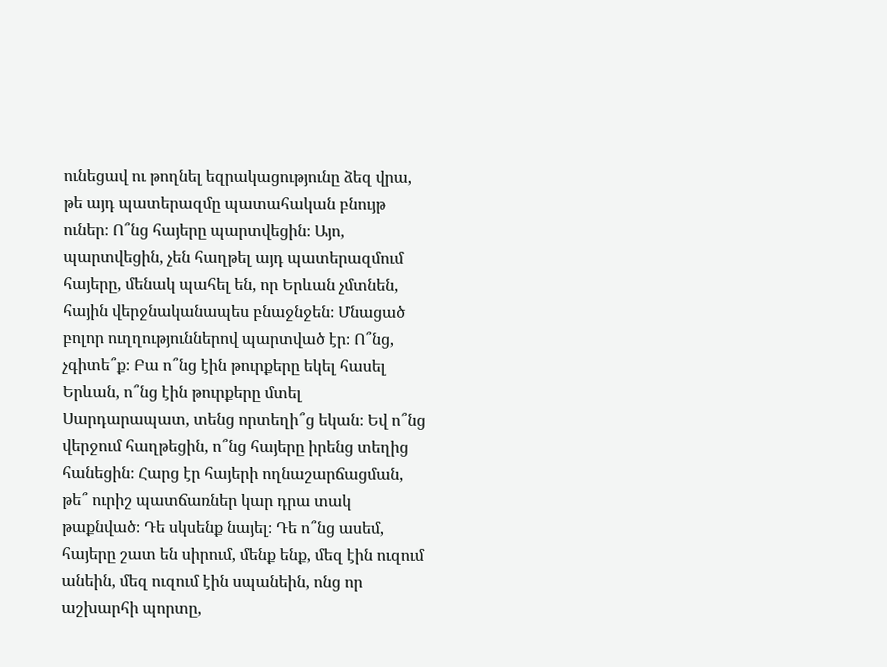ունեցավ ու թողնել եզրակացությունը ձեզ վրա, թե այդ պատերազմը պատահական բնույթ ուներ։ Ո՞նց հայերը պարտվեցին։ Այո, պարտվեցին, չեն հաղթել այդ պատերազմում հայերը, մենակ պահել են, որ Երևան չմտնեն, հային վերջնականապես բնաջնջեն։ Մնացած բոլոր ուղղություններով պարտված էր։ Ո՞նց, չգիտե՞ք։ Բա ո՞նց էին թուրքերը եկել հասել Երևան, ո՞նց էին թուրքերը մտել Սարդարապատ, տենց որտեղի՞ց եկան։ Եվ ո՞նց վերջում հաղթեցին, ո՞նց հայերը իրենց տեղից հանեցին։ Հարց էր հայերի ողնաշարճացման, թե՞ ուրիշ պատճառներ կար դրա տակ թաքնված։ Դե սկսենք նայել։ Դե ո՞նց ասեմ, հայերը շատ են սիրում, մենք ենք, մեզ էին ուզում անեին, մեզ ուզում էին սպանեին, ոնց որ աշխարհի պորտը,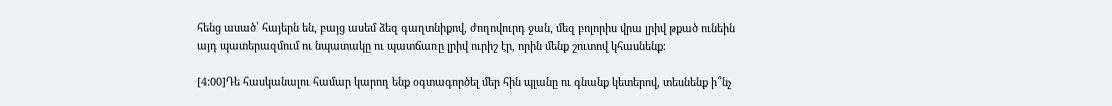հենց ասած՝ հայերն են, բայց ասեմ ձեզ գաղտնիքով, ժողովուրդ ջան, մեզ բոլորիս վրա լրիվ թքած ունեին այդ պատերազմում ու նպատակը ու պատճառը լրիվ ուրիշ էր, որին մենք շուտով կհասնենք։

[4:00]Դե հասկանալու համար կարող ենք օգտագործել մեր հին պլանը ու գնանք կետերով, տեսնենք ի՞նչ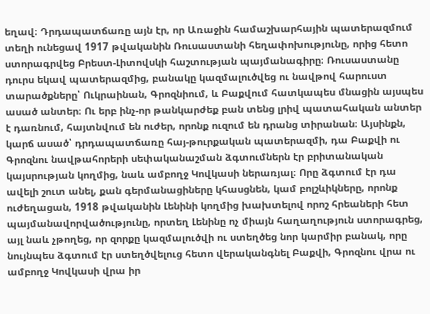եղավ։ Դրդապատճառը այն էր, որ Առաջին համաշխարհային պատերազմում տեղի ունեցավ 1917 թվականին Ռուսաստանի հեղափոխությունը, որից հետո ստորագրվեց Բրեստ-Լիտովսկի հաշտության պայմանագիրը։ Ռուսաստանը դուրս եկավ պատերազմից, բանակը կազմալուծվեց ու նավթով հարուստ տարածքները՝ Ուկրաինան, Գրոզնիում, և Բաքվում հատկապես մնացին այսպես ասած անտեր։ Ու երբ ինչ-որ թանկարժեք բան տենց լրիվ պատահական անտեր է դառնում, հայտնվում են ուժեր, որոնք ուզում են դրանց տիրանան։ Այսինքն, կարճ ասած՝ դրդապատճառը հայ-թուրքական պատերազմի, դա Բաքվի ու Գրոզնու նավթահորերի սեփականաշման ձգտումներն էր բրիտանական կայսրության կողմից, նաև ամբողջ Կովկասի ներառյալ։ Որը ձգտում էր դա ավելի շուտ անել, քան գերմանացիները կհասցնեն, կամ բոլշևիկները, որոնք ուժեղացան, 1918 թվականին Լենինի կողմից խախտելով որոշ հրեաների հետ պայմանավորվածությունը, որտեղ Լենինը ոչ միայն հաղաղություն ստորագրեց, այլ նաև չթողեց, որ զորքը կազմալուծվի ու ստեղծեց նոր կարմիր բանակ, որը նույնպես ձգտում էր ստեղծվելուց հետո վերականգնել Բաքվի, Գրոզնու վրա ու ամբողջ Կովկասի վրա իր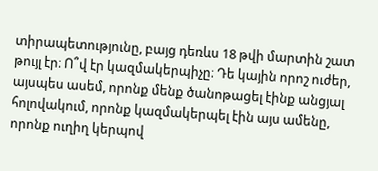տիրապետությունը, բայց դեռևս 18 թվի մարտին շատ թույլ էր։ Ո՞վ էր կազմակերպիչը։ Դե կային որոշ ուժեր, այսպես ասեմ, որոնք մենք ծանոթացել էինք անցյալ հոլովակում, որոնք կազմակերպել էին այս ամենը, որոնք ուղիղ կերպով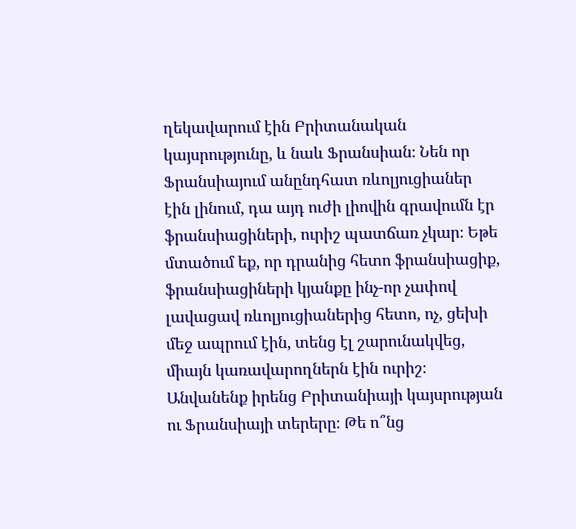ղեկավարում էին Բրիտանական կայսրությունը, և նաև Ֆրանսիան։ Նեն որ Ֆրանսիայում անընդհատ ռևոլյուցիաներ էին լինում, դա այդ ուժի լիովին գրավումն էր ֆրանսիացիների, ուրիշ պատճառ չկար։ Եթե մտածում եք, որ դրանից հետո ֆրանսիացիք, ֆրանսիացիների կյանքը ինչ-որ չափով լավացավ ռևոլյուցիաներից հետո, ոչ, ցեխի մեջ ապրում էին, տենց էլ շարունակվեց, միայն կառավարողներն էին ուրիշ։ Անվանենք իրենց Բրիտանիայի կայսրության ու Ֆրանսիայի տերերը։ Թե ո՞նց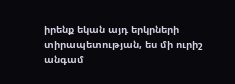իրենք եկան այդ երկրների տիրապետության, ես մի ուրիշ անգամ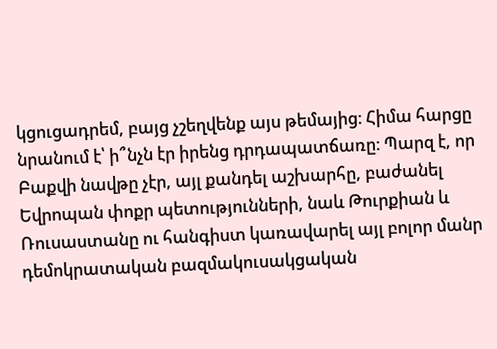կցուցադրեմ, բայց չշեղվենք այս թեմայից։ Հիմա հարցը նրանում է՝ ի՞նչն էր իրենց դրդապատճառը։ Պարզ է, որ Բաքվի նավթը չէր, այլ քանդել աշխարհը, բաժանել Եվրոպան փոքր պետությունների, նաև Թուրքիան և Ռուսաստանը ու հանգիստ կառավարել այլ բոլոր մանր դեմոկրատական բազմակուսակցական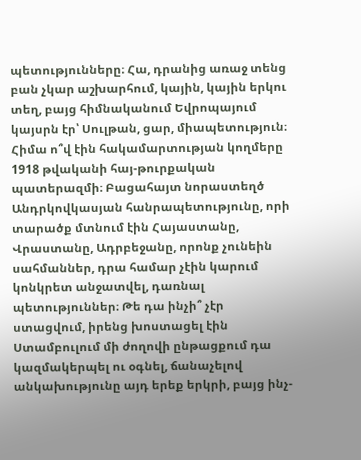պետությունները։ Հա, դրանից առաջ տենց բան չկար աշխարհում, կային, կային երկու տեղ, բայց հիմնականում Եվրոպայում կայսրն էր՝ Սուլթան, ցար, միապետություն։ Հիմա ո՞վ էին հակամարտության կողմերը 1918 թվականի հայ-թուրքական պատերազմի։ Բացահայտ նորաստեղծ Անդրկովկասյան հանրապետությունը, որի տարածք մտնում էին Հայաստանը, Վրաստանը, Ադրբեջանը, որոնք չունեին սահմաններ, դրա համար չէին կարում կոնկրետ անջատվել, դառնալ պետություններ։ Թե դա ինչի՞ չէր ստացվում, իրենց խոստացել էին Ստամբուլում մի ժողովի ընթացքում դա կազմակերպել ու օգնել, ճանաչելով անկախությունը այդ երեք երկրի, բայց ինչ-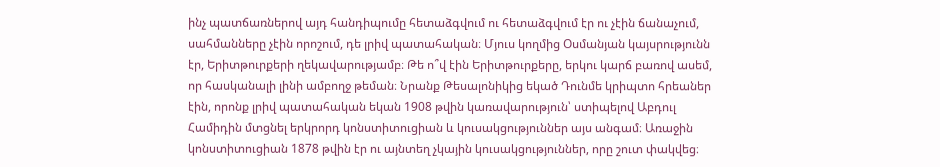ինչ պատճառներով այդ հանդիպումը հետաձգվում ու հետաձգվում էր ու չէին ճանաչում, սահմանները չէին որոշում, դե լրիվ պատահական։ Մյուս կողմից Օսմանյան կայսրությունն էր, Երիտթուրքերի ղեկավարությամբ։ Թե ո՞վ էին Երիտթուրքերը, երկու կարճ բառով ասեմ, որ հասկանալի լինի ամբողջ թեման։ Նրանք Թեսալոնիկից եկած Դունմե կրիպտո հրեաներ էին, որոնք լրիվ պատահական եկան 1908 թվին կառավարություն՝ ստիպելով Աբդուլ Համիդին մտցնել երկրորդ կոնստիտուցիան և կուսակցություններ այս անգամ։ Առաջին կոնստիտուցիան 1878 թվին էր ու այնտեղ չկային կուսակցություններ, որը շուտ փակվեց։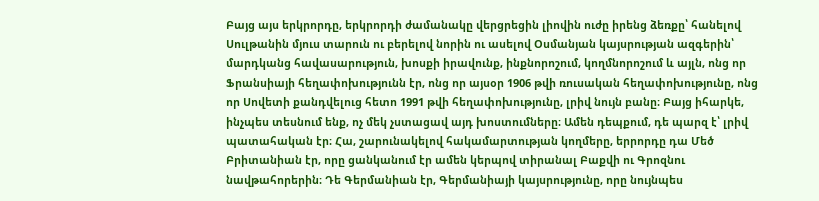Բայց այս երկրորդը, երկրորդի ժամանակը վերցրեցին լիովին ուժը իրենց ձեռքը՝ հանելով Սուլթանին մյուս տարուն ու բերելով նորին ու ասելով Օսմանյան կայսրության ազգերին՝ մարդկանց հավասարություն, խոսքի իրավունք, ինքնորոշում, կողմնորոշում և այլն, ոնց որ Ֆրանսիայի հեղափոխությունն էր, ոնց որ այսօր 1906 թվի ռուսական հեղափոխությունը, ոնց որ Սովետի քանդվելուց հետո 1991 թվի հեղափոխությունը, լրիվ նույն բանը։ Բայց իհարկե, ինչպես տեսնում ենք, ոչ մեկ չստացավ այդ խոստումները։ Ամեն դեպքում, դե պարզ է՝ լրիվ պատահական էր։ Հա, շարունակելով հակամարտության կողմերը, երրորդը դա Մեծ Բրիտանիան էր, որը ցանկանում էր ամեն կերպով տիրանալ Բաքվի ու Գրոզնու նավթահորերին։ Դե Գերմանիան էր, Գերմանիայի կայսրությունը, որը նույնպես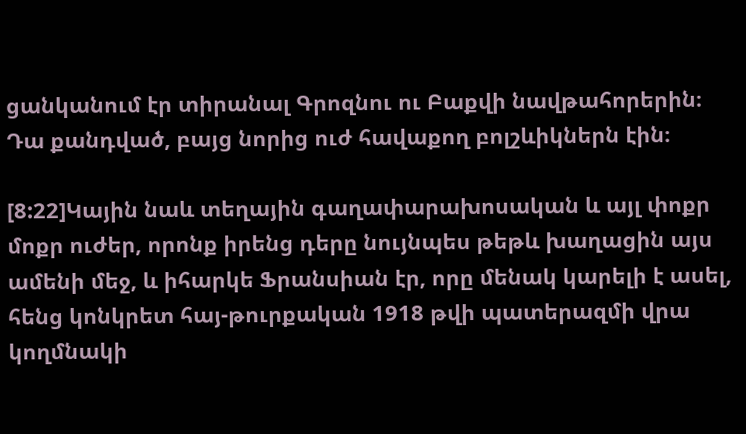ցանկանում էր տիրանալ Գրոզնու ու Բաքվի նավթահորերին։ Դա քանդված, բայց նորից ուժ հավաքող բոլշևիկներն էին։

[8:22]Կային նաև տեղային գաղափարախոսական և այլ փոքր մոքր ուժեր, որոնք իրենց դերը նույնպես թեթև խաղացին այս ամենի մեջ, և իհարկե Ֆրանսիան էր, որը մենակ կարելի է ասել, հենց կոնկրետ հայ-թուրքական 1918 թվի պատերազմի վրա կողմնակի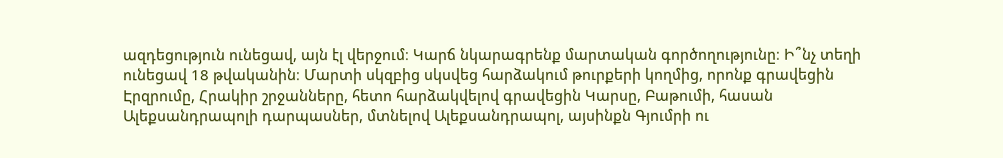ազդեցություն ունեցավ, այն էլ վերջում։ Կարճ նկարագրենք մարտական գործողությունը։ Ի՞նչ տեղի ունեցավ 18 թվականին։ Մարտի սկզբից սկսվեց հարձակում թուրքերի կողմից, որոնք գրավեցին Էրզրումը, Հրակիր շրջանները, հետո հարձակվելով գրավեցին Կարսը, Բաթումի, հասան Ալեքսանդրապոլի դարպասներ, մտնելով Ալեքսանդրապոլ, այսինքն Գյումրի ու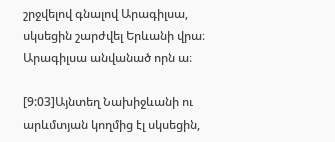շրջվելով գնալով Արագիլսա, սկսեցին շարժվել Երևանի վրա։ Արագիլսա անվանած որն ա։

[9:03]Այնտեղ Նախիջևանի ու արևմտյան կողմից էլ սկսեցին,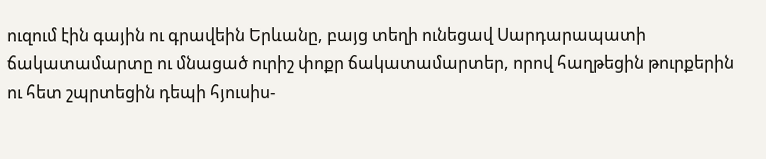ուզում էին գային ու գրավեին Երևանը, բայց տեղի ունեցավ Սարդարապատի ճակատամարտը ու մնացած ուրիշ փոքր ճակատամարտեր, որով հաղթեցին թուրքերին ու հետ շպրտեցին դեպի հյուսիս-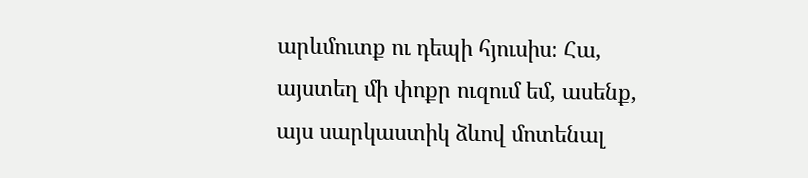արևմուտք ու դեպի հյուսիս։ Հա, այստեղ մի փոքր ուզում եմ, ասենք, այս սարկաստիկ ձևով մոտենալ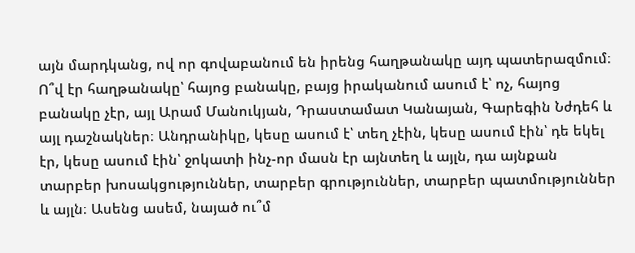այն մարդկանց, ով որ գովաբանում են իրենց հաղթանակը այդ պատերազմում։ Ո՞վ էր հաղթանակը՝ հայոց բանակը, բայց իրականում ասում է՝ ոչ, հայոց բանակը չէր, այլ Արամ Մանուկյան, Դրաստամատ Կանայան, Գարեգին Նժդեհ և այլ դաշնակներ։ Անդրանիկը, կեսը ասում է՝ տեղ չէին, կեսը ասում էին՝ դե եկել էր, կեսը ասում էին՝ ջոկատի ինչ-որ մասն էր այնտեղ և այլն, դա այնքան տարբեր խոսակցություններ, տարբեր գրություններ, տարբեր պատմություններ և այլն։ Ասենց ասեմ, նայած ու՞մ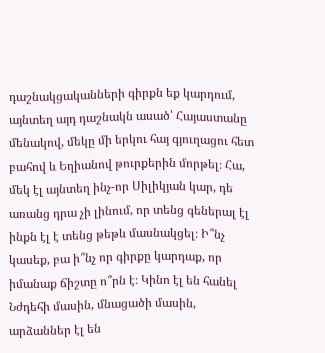դաշնակցականների գիրքն եք կարդում, այնտեղ այդ դաշնակն ասած՝ Հայաստանը մենակով, մեկը մի երկու հայ գյուղացու հետ բահով և Եղիանով թուրքերին մորթել։ Հա, մեկ էլ այնտեղ ինչ-որ Սիլիկյան կար, դե առանց դրա չի լինում, որ տենց գեներալ էլ ինքն էլ է տենց թեթև մասնակցել։ Ի՞նչ կասեք, բա ի՞նչ որ գիրքը կարդաք, որ իմանաք ճիշտը ո՞րն է։ Կինո էլ են հանել Նժդեհի մասին, մնացածի մասին, արձաններ էլ են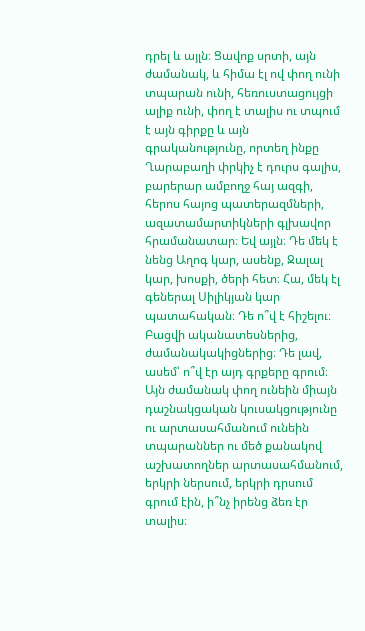դրել և այլն։ Ցավոք սրտի, այն ժամանակ, և հիմա էլ ով փող ունի տպարան ունի, հեռուստացույցի ալիք ունի, փող է տալիս ու տպում է այն գիրքը և այն գրականությունը, որտեղ ինքը Ղարաբաղի փրկիչ է դուրս գալիս, բարերար ամբողջ հայ ազգի, հերոս հայոց պատերազմների, ազատամարտիկների գլխավոր հրամանատար։ Եվ այլն։ Դե մեկ է նենց Աղոգ կար, ասենք, Ջալալ կար, խոսքի, ծերի հետ։ Հա, մեկ էլ գեներալ Սիլիկյան կար պատահական։ Դե ո՞վ է հիշելու։ Բացվի ականատեսներից, ժամանակակիցներից։ Դե լավ, ասեմ՝ ո՞վ էր այդ գրքերը գրում։ Այն ժամանակ փող ունեին միայն դաշնակցական կուսակցությունը ու արտասահմանում ունեին տպարաններ ու մեծ քանակով աշխատողներ արտասահմանում, երկրի ներսում, երկրի դրսում գրում էին, ի՞նչ իրենց ձեռ էր տալիս։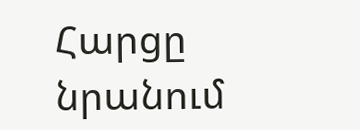Հարցը նրանում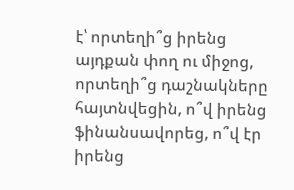է՝ որտեղի՞ց իրենց այդքան փող ու միջոց, որտեղի՞ց դաշնակները հայտնվեցին, ո՞վ իրենց ֆինանսավորեց, ո՞վ էր իրենց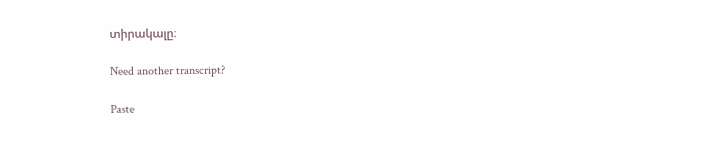տիրակալը։

Need another transcript?

Paste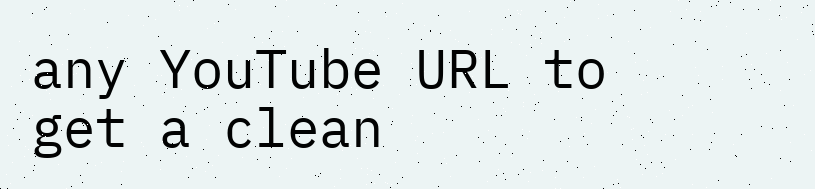any YouTube URL to get a clean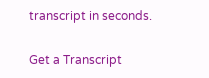transcript in seconds.

Get a Transcript